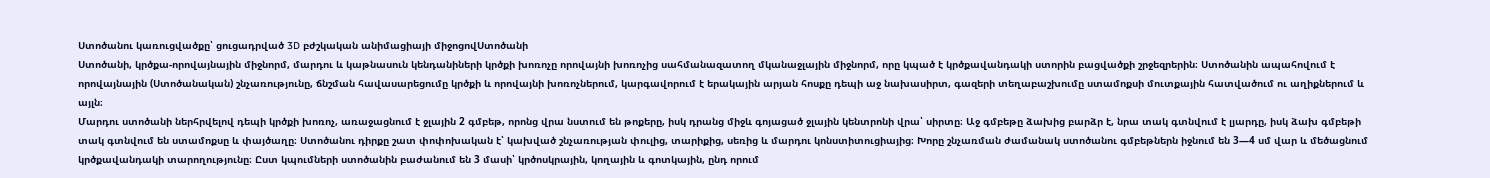Ստոծանու կառուցվածքը՝ ցուցադրված 3D բժշկական անիմացիայի միջոցովՍտոծանի
Ստոծանի, կրծքա-որովայնային միջնորմ, մարդու և կաթնասուն կենդանիների կրծքի խոռոչը որովայնի խոռոչից սահմանազատող մկանաջլային միջնորմ, որը կպած է կրծքավանդակի ստորին բացվածքի շրջեզրերին։ Ստոծանին ապահովում է որովայնային (Ստոծանական) շնչառությունը, ճնշման հավասարեցումը կրծքի և որովայնի խոռոչներում, կարգավորում է երակային արյան հոսքը դեպի աջ նախասիրտ, գազերի տեղաբաշխումը ստամոքսի մուտքային հատվածում ու աղիքներում և այլն։
Մարդու ստոծանի ներհրվելով դեպի կրծքի խոռոչ, առաջացնում է ջլային 2 գմբեթ, որոնց վրա նստում են թոքերը, իսկ դրանց միջև գոյացած ջլային կենտրոնի վրա՝ սիրտը։ Աջ գմբեթը ձախից բարձր է, նրա տակ գտնվում է լյարդը, իսկ ձախ գմբեթի տակ գտնվում են ստամոքսը և փայծաղը։ Ստոծանու դիրքը շատ փոփոխական է՝ կախված շնչառության փուլից, տարիքից, սեռից և մարդու կոնստիտուցիայից։ Խորը շնչառման ժամանակ ստոծանու գմբեթներն իջնում են 3—4 սմ վար և մեծացնում կրծքավանդակի տարողությունը։ Ըստ կպումների ստոծանին բաժանում են 3 մասի՝ կրծոսկրային, կողային և գոտկային, ընդ որում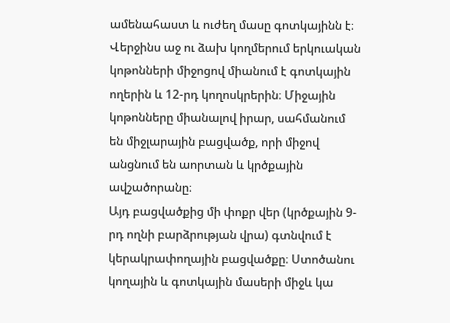ամենահաստ և ուժեղ մասը գոտկայինն է։ Վերջինս աջ ու ձախ կողմերում երկուական կոթոնների միջոցով միանում է գոտկային ողերին և 12-րդ կողոսկրերին։ Միջային կոթոնները միանալով իրար, սահմանում են միջլարային բացվածք, որի միջով անցնում են աորտան և կրծքային ավշածորանը։
Այդ բացվածքից մի փոքր վեր (կրծքային 9-րդ ողնի բարձրության վրա) գտնվում է կերակրափողային բացվածքը։ Ստոծանու կողային և գոտկային մասերի միջև կա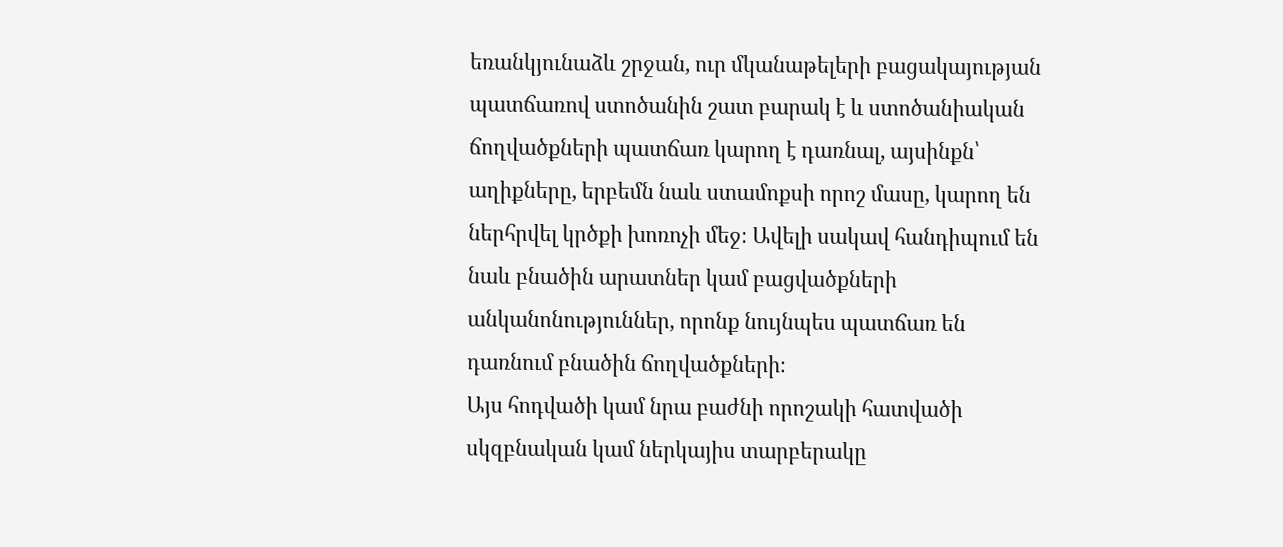եռանկյունաձև շրջան, ուր մկանաթելերի բացակայության պատճառով ստոծանին շատ բարակ է և ստոծանիական ճողվածքների պատճառ կարող է դառնալ, այսինքն՝ աղիքները, երբեմն նաև ստամոքսի որոշ մասը, կարող են ներհրվել կրծքի խոռոչի մեջ։ Ավելի սակավ հանդիպում են նաև բնածին արատներ կամ բացվածքների անկանոնություններ, որոնք նույնպես պատճառ են դառնում բնածին ճողվածքների։
Այս հոդվածի կամ նրա բաժնի որոշակի հատվածի սկզբնական կամ ներկայիս տարբերակը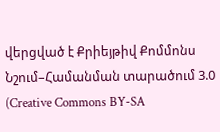վերցված է Քրիեյթիվ Քոմմոնս Նշում–Համանման տարածում 3.0 (Creative Commons BY-SA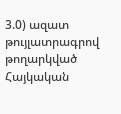3.0) ազատ թույլատրագրով թողարկված Հայկական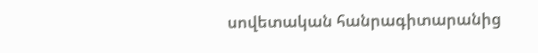սովետական հանրագիտարանից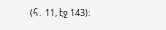(հ․ 11, էջ 143)։